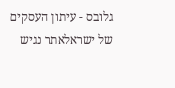גלובס - עיתון העסקים של ישראלאתר נגיש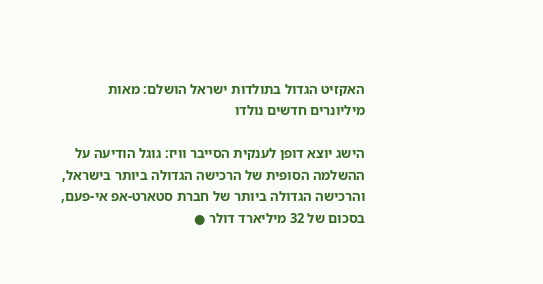האקזיט הגדול בתולדות ישראל הושלם: מאות מיליונרים חדשים נולדו

הישג יוצא דופן לענקית הסייבר וויז: גוגל הודיעה על ההשלמה הסופית של הרכישה הגדולה ביותר בישראל, והרכישה הגדולה ביותר של חברת סטארט-אפ אי-פעם, בסכום של 32 מיליארד דולר ●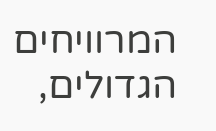המרוויחים הגדולים,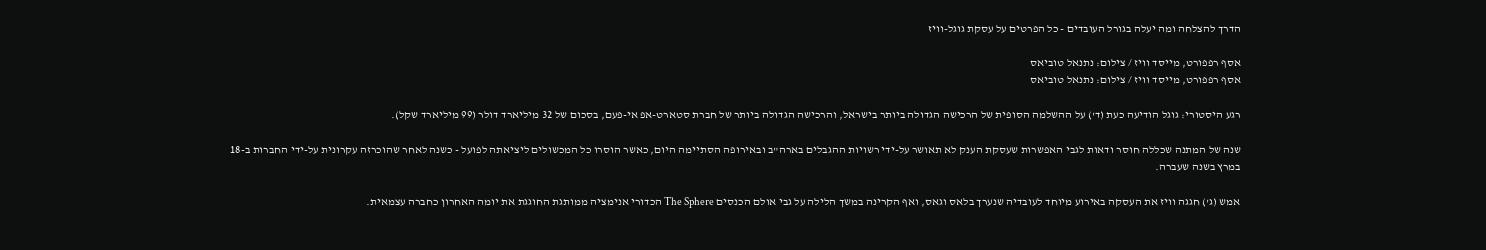הדרך להצלחה ומה יעלה בגורל העובדים - כל הפרטים על עסקת גוגל-וויז

אסף רפפורט, מייסד וויז / צילום: נתנאל טוביאס
אסף רפפורט, מייסד וויז / צילום: נתנאל טוביאס

רגע היסטורי: גוגל הודיעה כעת (ד') על ההשלמה הסופית של הרכישה הגדולה ביותר בישראל, והרכישה הגדולה ביותר של חברת סטארט-אפ אי-פעם, בסכום של 32 מיליארד דולר (99 מיליארד שקל).

שנה של המתנה שכללה חוסר ודאות לגבי האפשרות שעסקת הענק לא תאושר על-ידי רשויות ההגבלים בארה"ב ובאירופה הסתיימה היום, כאשר הוסרו כל המכשולים ליציאתה לפועל - כשנה לאחר שהוכרזה עקרונית על-ידי החברות ב-18 במרץ בשנה שעברה.

אמש (ג') חגגה וויז את העסקה באירוע מיוחד לעובדיה שנערך בלאס וגאס, ואף הקרינה במשך הלילה על גבי אולם הכנסים The Sphere הכדורי אנימציה ממותגת החוגגת את יומה האחרון כחברה עצמאית.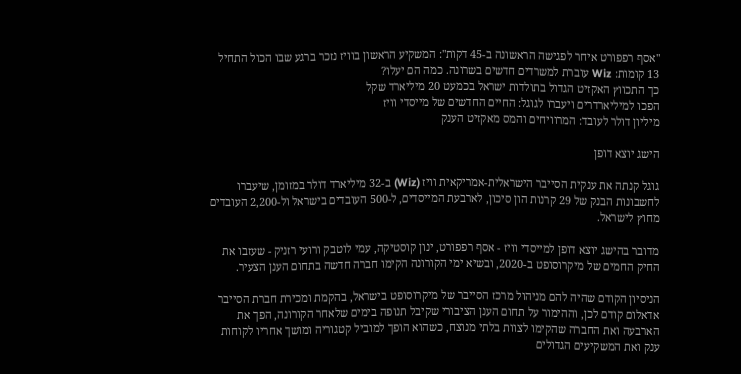"אסף רפפורט איחר לפגישה הראשונה ב-45 דקות": המשקיע הראשון בוויז נזכר ברגע שבו הכול התחיל
13 קומות: Wiz עוברת למשרדים חדשים בשרונה. כמה הם יעלו?
כך התכווץ האקזיט הגדול בתולדות ישראל בכמעט 20 מיליארד שקל
הפכו למיליארדרים ויעברו לגוגל: החיים החדשים של מייסדי וויז
מיליון דולר לעובד: המרוויחים והמס מאקזיט הענק

הישג יוצא דופן

גוגל קנתה את ענקית הסייבר הישראלית-אמריקאית וויז (Wiz) ב-32 מיליארד דולר במזומן, שיעברו לחשבונות הבנק של 29 קרנות הון סיכון, לארבעת המייסדים, ל-500 העובדים בישראל ול-2,200 העובדים מחוץ לישראל.

מדובר בהישג יוצא דופן למייסדי וויז - אסף רפפורט, ינון קוסטיקה, עמי לוטבק ורועי רזניק - שעזבו את החיק החמים של מיקרוסופט ב-2020, ובשיא ימי הקורונה הקימו חברה חדשה בתחום הענן הצעיר.

הניסיון הקודם שהיה להם מניהול מרכז הסייבר של מיקרוסופט בישראל, בהקמת ומכירת חברת הסייבר אדאלום קודם לכן, וההימור על תחום הענן הציבורי שקיבל תנופה בימים שלאחר הקורונה, הפך את הארבעה ואת החברה שהקימו לצוות בלתי מנוצח, כשהוא הופך למוביל קטגוריה ומושך אחריו לקוחות ענק ואת המשקיעים הגדולים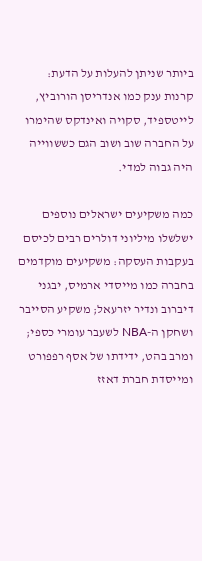ביותר שניתן להעלות על הדעת: קרנות ענק כמו אנדריסן הורוביץ, לייטספיד, סקויה ואינדקס שהימרו על החברה שוב ושוב הגם כששווייה היה גבוה למדי.

כמה משקיעים ישראלים נוספים ישלשלו מיליוני דולרים רבים לכיסם בעקבות העסקה: משקיעים מוקדמים בחברה כמו מייסדי ארמיס, יבגני דיברוב ונדיר יזרעאל; משקיע הסייבר ושחקן ה-NBA לשעבר עומרי כספי; ומרב בהט, ידידתו של אסף רפפורט ומייסדת חברת דאזז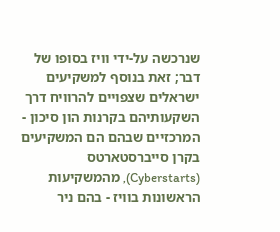שנרכשה על-ידי וויז בסופו של דבר; זאת בנוסף למשקיעים ישראלים שצפויים להרוויח דרך השקעותיהם בקרנות הון סיכון - המרכזיים שבהם הם המשקיעים בקרן סייברסטארטס (Cyberstarts), מהמשקיעות הראשונות בוויז - בהם ניר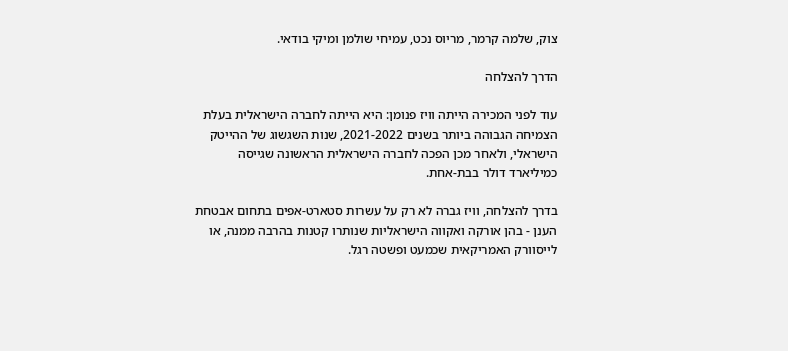צוק, שלמה קרמר, מריוס נכט, עמיחי שולמן ומיקי בודאי.

הדרך להצלחה

עוד לפני המכירה הייתה וויז פנומן: היא הייתה לחברה הישראלית בעלת הצמיחה הגבוהה ביותר בשנים 2021-2022, שנות השגשוג של ההייטק הישראלי, ולאחר מכן הפכה לחברה הישראלית הראשונה שגייסה כמיליארד דולר בבת-אחת.

בדרך להצלחה, וויז גברה לא רק על עשרות סטארט-אפים בתחום אבטחת הענן - בהן אורקה ואקווה הישראליות שנותרו קטנות בהרבה ממנה, או לייסוורק האמריקאית שכמעט ופשטה רגל.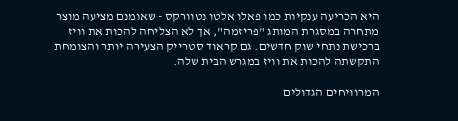היא הכריעה ענקיות כמו פאלו אלטו נטוורקס - שאומנם מציעה מוצר מתחרה במסגרת המותג "פריזמה", אך לא הצליחה להכות את וויז ברכישת נתחי שוק חדשים. גם קראוד סטרייק הצעירה יותר והצומחת התקשתה להכות את וויז במגרש הבית שלה.

המרוויחים הגדולים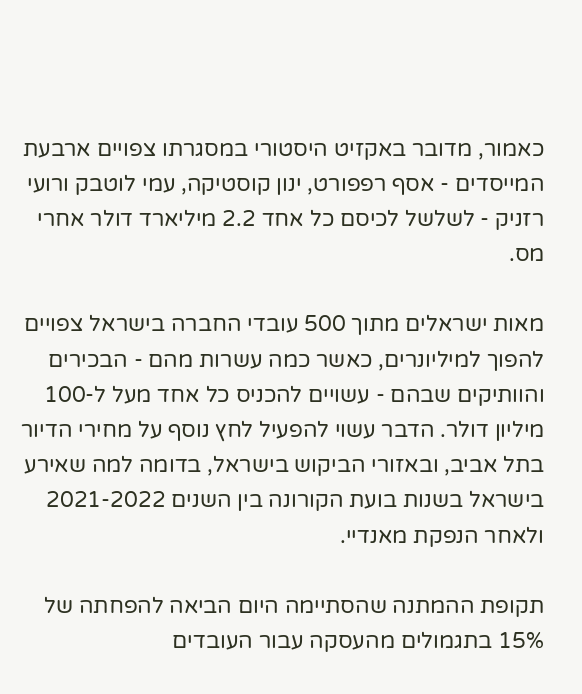כאמור, מדובר באקזיט היסטורי במסגרתו צפויים ארבעת המייסדים - אסף רפפורט, ינון קוסטיקה, עמי לוטבק ורועי רזניק - לשלשל לכיסם כל אחד 2.2 מיליארד דולר אחרי מס.

מאות ישראלים מתוך 500 עובדי החברה בישראל צפויים להפוך למיליונרים, כאשר כמה עשרות מהם - הבכירים והוותיקים שבהם - עשויים להכניס כל אחד מעל ל-100 מיליון דולר. הדבר עשוי להפעיל לחץ נוסף על מחירי הדיור בתל אביב, ובאזורי הביקוש בישראל, בדומה למה שאירע בישראל בשנות בועת הקורונה בין השנים 2021-2022 ולאחר הנפקת מאנדיי.

תקופת ההמתנה שהסתיימה היום הביאה להפחתה של 15% בתגמולים מהעסקה עבור העובדים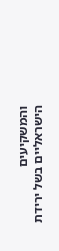והמשקיעים הישראליים בשל ירידת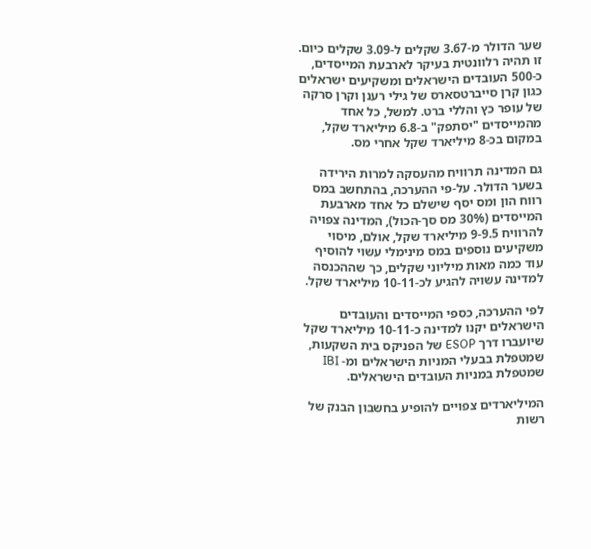שער הדולר מ-3.67 שקלים ל-3.09 שקלים כיום. זו תהיה רלוונטית בעיקר לארבעת המייסדים, כ-500 העובדים הישראלים ומשקיעים ישראלים כגון קרן סייברטסארס של גילי רענן וקרן סרקה של עופר כץ והללי ברט. למשל, כל אחד מהמייסדים "יסתפק" ב-6.8 מיליארד שקל, במקום בכ-8 מיליארד שקל אחרי מס.

גם המדינה תרוויח מהעסקה למרות הירידה בשער הדולר. על-פי ההערכה, בהתחשב במס רווח הון ומס יסף שישלם כל אחד מארבעת המייסדים (30% מס סך-הכול), המדינה צפויה להרוויח 9-9.5 מיליארד שקל, אולם, מיסוי משקיעים נוספים במס מינימלי עשוי להוסיף עוד כמה מאות מיליוני שקלים, כך שההכנסה למדינה עשויה להגיע לכ-10-11 מיליארד שקל.

לפי ההערכה, כספי המייסדים והעובדים הישראלים יקנו למדינה כ-10-11 מיליארד שקל שיועברו דרך ESOP של הפניקס בית השקעות, שמטפלת בבעלי המניות הישראלים ומ- IBI שמטפלת במניות העובדים הישראלים.

המיליארדים צפויים להופיע בחשבון הבנק של רשות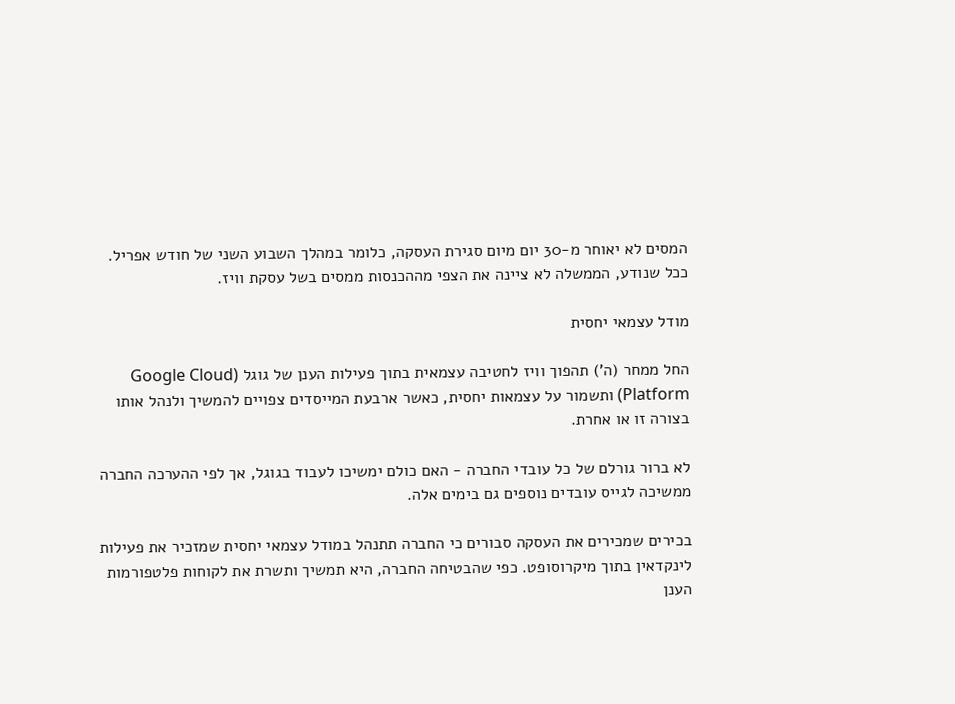המסים לא יאוחר מ-30 יום מיום סגירת העסקה, כלומר במהלך השבוע השני של חודש אפריל. ככל שנודע, הממשלה לא ציינה את הצפי מההכנסות ממסים בשל עסקת וויז.

מודל עצמאי יחסית

החל ממחר (ה') תהפוך וויז לחטיבה עצמאית בתוך פעילות הענן של גוגל (Google Cloud Platform) ותשמור על עצמאות יחסית, כאשר ארבעת המייסדים צפויים להמשיך ולנהל אותו בצורה זו או אחרת.

לא ברור גורלם של כל עובדי החברה - האם כולם ימשיכו לעבוד בגוגל, אך לפי ההערכה החברה ממשיכה לגייס עובדים נוספים גם בימים אלה.

בכירים שמכירים את העסקה סבורים כי החברה תתנהל במודל עצמאי יחסית שמזכיר את פעילות לינקדאין בתוך מיקרוסופט. כפי שהבטיחה החברה, היא תמשיך ותשרת את לקוחות פלטפורמות הענן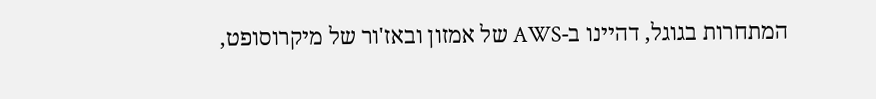המתחרות בגוגל, דהיינו ב-AWS של אמזון ובאז'ור של מיקרוסופט,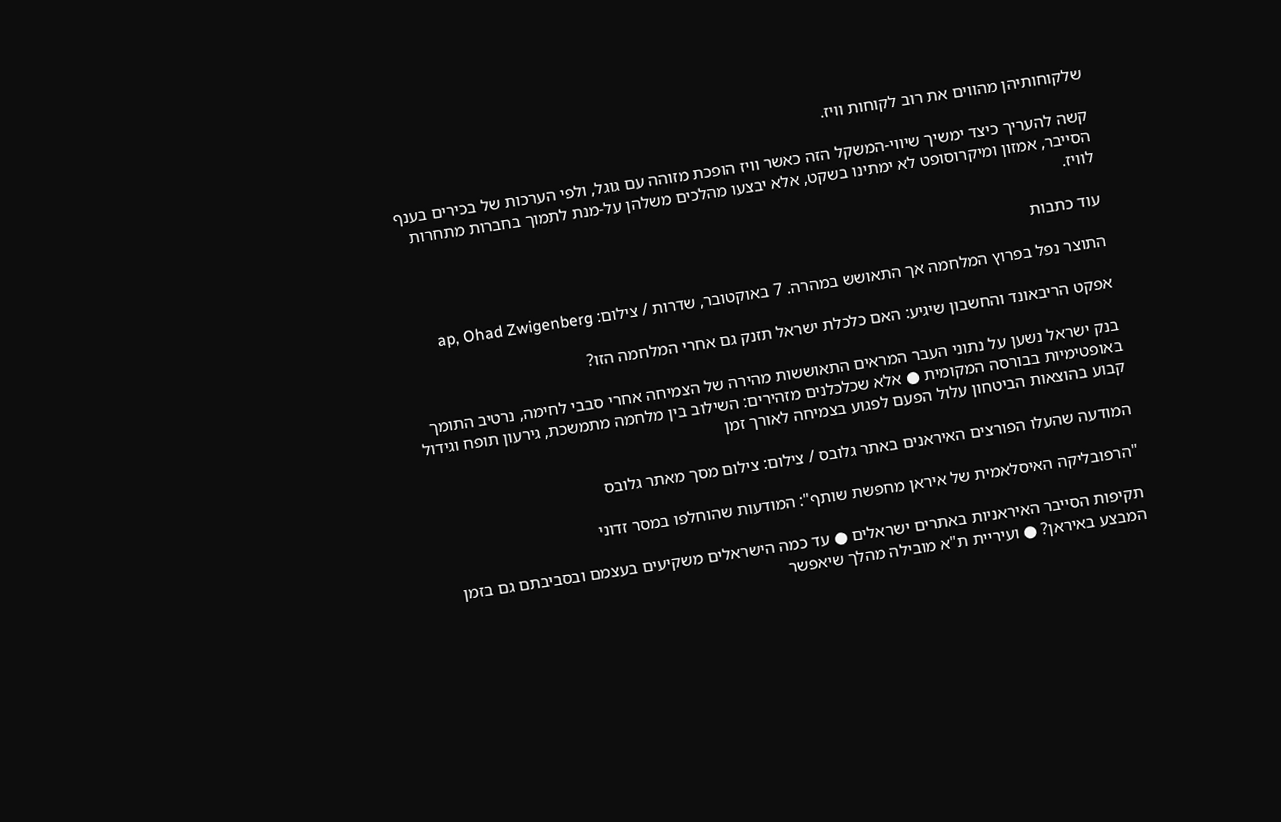שלקוחותיהן מהווים את רוב לקוחות וויז.

קשה להעריך כיצד ימשיך שיווי-המשקל הזה כאשר וויז הופכת מזוהה עם גוגל, ולפי הערכות של בכירים בענף הסייבר, אמזון ומיקרוסופט לא ימתינו בשקט, אלא יבצעו מהלכים משלהן על-מנת לתמוך בחברות מתחרות לוויז.

עוד כתבות

התוצר נפל בפרוץ המלחמה אך התאושש במהרה. 7 באוקטובר, שדרות / צילום: ap, Ohad Zwigenberg

אפקט הריבאונד והחשבון שיגיע: האם כלכלת ישראל תזנק גם אחרי המלחמה הזו?

בנק ישראל נשען על נתוני העבר המראים התאוששות מהירה של הצמיחה אחרי סבבי לחימה, נרטיב התומך באופטימיות בבורסה המקומית ● אלא שכלכלנים מזהירים: השילוב בין מלחמה מתמשכת, גירעון תופח וגידול קבוע בהוצאות הביטחון עלול הפעם לפגוע בצמיחה לאורך זמן

המודעה שהעלו הפורצים האיראנים באתר גלובס / צילום: צילום מסך מאתר גלובס

"הרפובליקה האיסלאמית של איראן מחפשת שותף": המודעות שהוחלפו במסר זדוני

תקיפות הסייבר האיראניות באתרים ישראלים ● עד כמה הישראלים משקיעים בעצמם ובסביבתם גם בזמן המבצע באיראן? ● ועיריית ת"א מובילה מהלך שיאפשר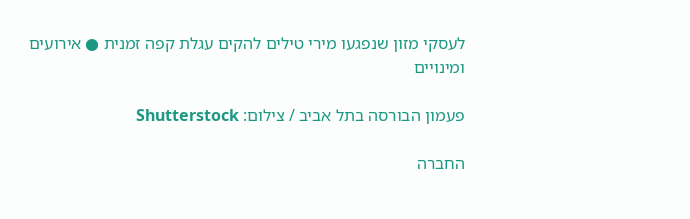לעסקי מזון שנפגעו מירי טילים להקים עגלת קפה זמנית ● אירועים ומינויים

פעמון הבורסה בתל אביב / צילום: Shutterstock

החברה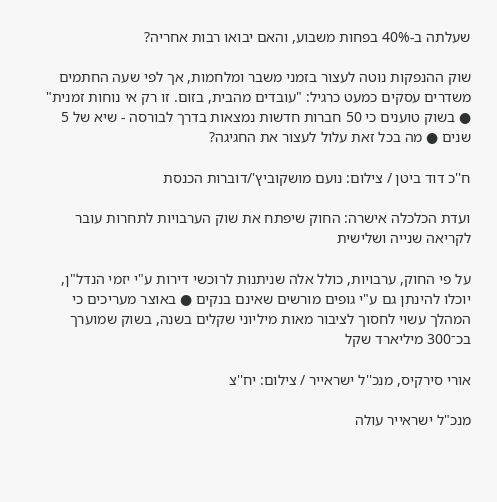שעלתה ב-40% בפחות משבוע, והאם יבואו רבות אחריה?

שוק ההנפקות נוטה לעצור בזמני משבר ומלחמות, אך לפי שעה החתמים משדרים עסקים כמעט כרגיל: "עובדים מהבית, בזום. זו רק אי נוחות זמנית" ● בשוק טוענים כי 50 חברות חדשות נמצאות בדרך לבורסה - שיא של 5 שנים ● מה בכל זאת עלול לעצור את החגיגה?

ח''כ דוד ביטן / צילום: נועם מושקוביץ'/דוברות הכנסת

ועדת הכלכלה אישרה: החוק שיפתח את שוק הערבויות לתחרות עובר לקריאה שנייה ושלישית

על פי החוק, ערבויות, כולל אלה שניתנות לרוכשי דירות ע"י יזמי הנדל"ן, יוכלו להינתן גם ע"י גופים מורשים שאינם בנקים ● באוצר מעריכים כי המהלך עשוי לחסוך לציבור מאות מיליוני שקלים בשנה, בשוק שמוערך בכ־300 מיליארד שקל

אורי סירקיס, מנכ''ל ישראייר / צילום: יח''צ

מנכ"ל ישראייר עולה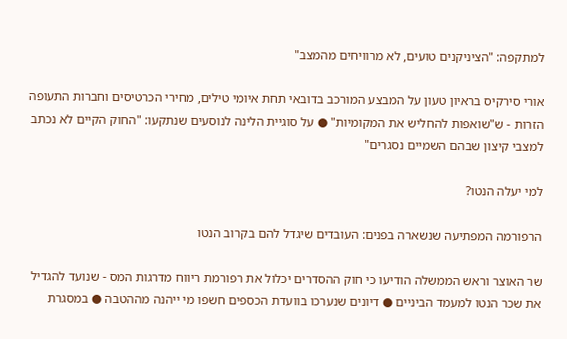למתקפה: "הציניקנים טועים, לא מרוויחים מהמצב"

אורי סירקיס בראיון טעון על המבצע המורכב בדובאי תחת איומי טילים, מחירי הכרטיסים וחברות התעופה הזרות - ש"שואפות להחליש את המקומיות" ● על סוגיית הלינה לנוסעים שנתקעו: "החוק הקיים לא נכתב למצבי קיצון שבהם השמיים נסגרים"

למי יעלה הנטו?

הרפורמה המפתיעה שנשארה בפנים: העובדים שיגדל להם בקרוב הנטו

שר האוצר וראש הממשלה הודיעו כי חוק ההסדרים יכלול את רפורמת ריווח מדרגות המס - שנועד להגדיל את שכר הנטו למעמד הביניים ● דיונים שנערכו בוועדת הכספים חשפו מי ייהנה מההטבה ● במסגרת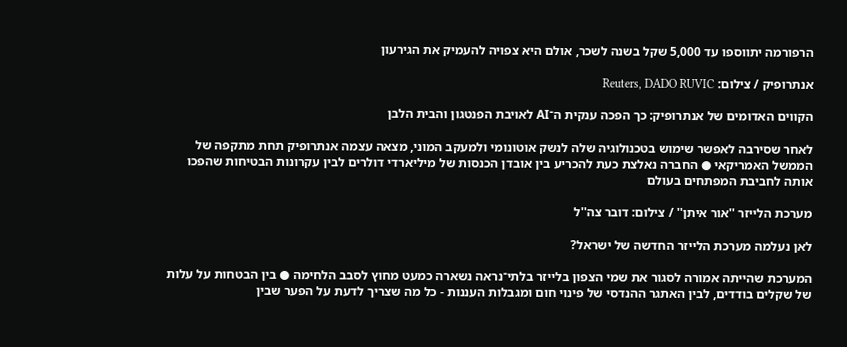הרפורמה יתווספו עד 5,000 שקל בשנה לשכר, אולם היא צפויה להעמיק את הגירעון

אנתרופיק / צילום: Reuters, DADO RUVIC

הקווים האדומים של אנתרופיק: כך הפכה ענקית ה־AI לאויבת הפנטגון והבית הלבן

לאחר שסירבה לאפשר שימוש בטכנולוגיה שלה לנשק אוטונומי ולמעקב המוני, מצאה עצמה אנתרופיק תחת מתקפה של הממשל האמריקאי ● החברה נאלצת כעת להכריע בין אובדן הכנסות של מיליארדי דולרים לבין עקרונות הבטיחות שהפכו אותה לחביבת המפתחים בעולם

מערכת הלייזר ''אור איתן'' / צילום: דובר צה''ל

לאן נעלמה מערכת הלייזר החדשה של ישראל?

המערכת שהייתה אמורה לסגור את שמי הצפון בלייזר בלתי־נראה נשארה כמעט מחוץ לסבב הלחימה ● בין הבטחות על עלות של שקלים בודדים, לבין האתגר ההנדסי של פינוי חום ומגבלות העננות - כל מה שצריך לדעת על הפער שבין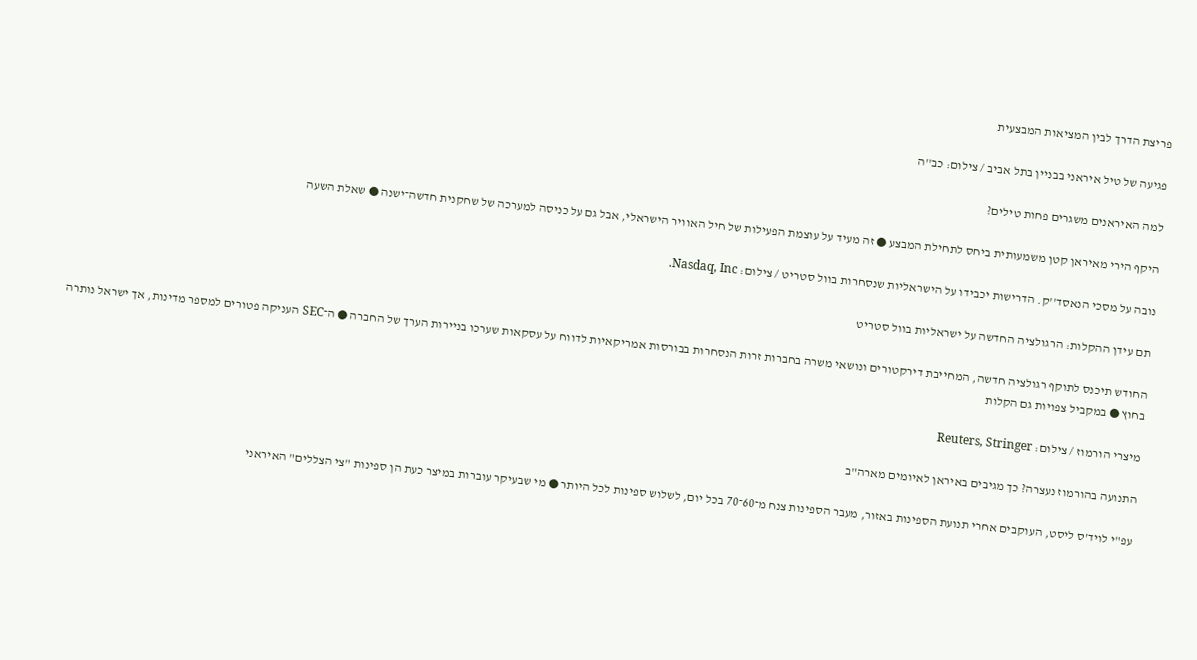פריצת הדרך לבין המציאות המבצעית

פגיעה של טיל איראני בבניין בתל אביב / צילום: כב''ה

למה האיראנים משגרים פחות טילים?

היקף הירי מאיראן קטן משמעותית ביחס לתחילת המבצע ● זה מעיד על עוצמת הפעילות של חיל האוויר הישראלי, אבל גם על כניסה למערכה של שחקנית חדשה־ישנה ● שאלת השעה

נובה על מסכי הנאסד''ק. הדרישות יכבידו על הישראליות שנסחרות בוול סטריט / צילום: Nasdaq, Inc.

תם עידן ההקלות: הרגולציה החדשה על ישראליות בוול סטריט

החודש תיכנס לתוקף רגולציה חדשה, המחייבת דירקטורים ונושאי משרה בחברות זרות הנסחרות בבורסות אמריקאיות לדווח על עסקאות שערכו בניירות הערך של החברה ● ה־SEC העניקה פטורים למספר מדינות, אך ישראל נותרה בחוץ ● במקביל צפויות גם הקלות

מיצרי הורמוז / צילום: Reuters, Stringer

התנועה בהורמוז נעצרה? כך מגיבים באיראן לאיומים מארה"ב

עפ"י לויד'ס ליסט, העוקבים אחרי תנועת הספינות באזור, מעבר הספינות צנח מ־60־70 בכל יום, לשלוש ספינות לכל היותר ● מי שבעיקר עוברות במיצר כעת הן ספינות "צי הצללים" האיראני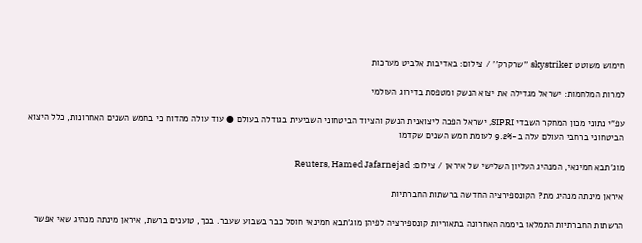חימוש משוטט skystriker ''שרקרק'' / צילום: באדיבות אלביט מערכות

למרות המלחמות: ישראל מגדילה את יצוא הנשק ומטפסת בדירוג העולמי

עפ"י נתוני מכון המחקר השבדי SIPRI, ישראל הפכה ליצואנית הנשק והציוד הביטחוני השביעית בגודלה בעולם ● עוד עולה מהדוח כי בחמש השנים האחרונות, כלל היצוא הביטחוני ברחבי העולם עלה ב-9.2% לעומת חמש השנים שקדמו

מוג'תבא חמינאי, המנהיג העליון השלישי של איראן / צילום: Reuters, Hamed Jafarnejad

איראן מינתה מנהיג מת? הקונספירציה החדשה ברשתות החברתיות

הרשתות החברתיות התמלאו ביממה האחרונה בתאוריות קונספירציה לפיהן מוג'תבא חמינאי חוסל כבר בשבוע שעבר. בכך, טוענים ברשת, איראן מינתה מנהיג שאי אפשר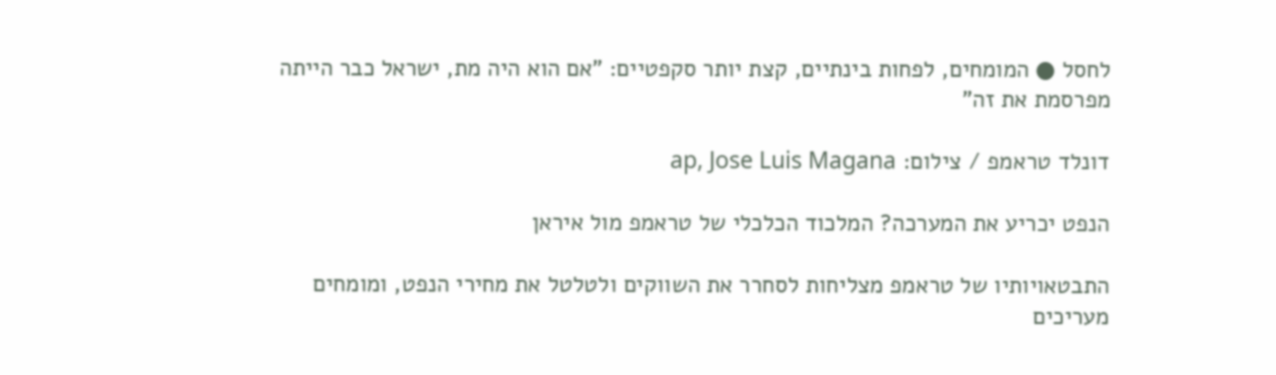לחסל ● המומחים, לפחות בינתיים, קצת יותר סקפטיים: "אם הוא היה מת, ישראל כבר הייתה מפרסמת את זה"

דונלד טראמפ / צילום: ap, Jose Luis Magana

הנפט יכריע את המערכה? המלכוד הכלכלי של טראמפ מול איראן

התבטאויותיו של טראמפ מצליחות לסחרר את השווקים ולטלטל את מחירי הנפט, ומומחים מעריכים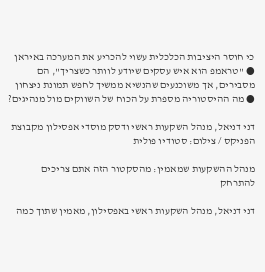כי חוסר היציבות הכלכלית עשוי להכריע את המערכה באיראן ● "טראמפ הוא איש עסקים שיודע לוותר כשצריך", הם מסבירים, אך משוכנעים שהנשיא ממשיך לחפש תמונת ניצחון ● מה ההיסטוריה מספרת על הכוח של השווקים מול מנהיגים?

דני דניאל, מנהל השקעות ראשי ודסק מוסדי אפסילון מקבוצת הפניקס / צילום: סטודיו פולית

מנהל ההשקעות שמאמין: מהסקטור הזה אתם צריכים להתרחק

דני דניאל, מנהל השקעות ראשי באפסילון, מאמין שתוך כמה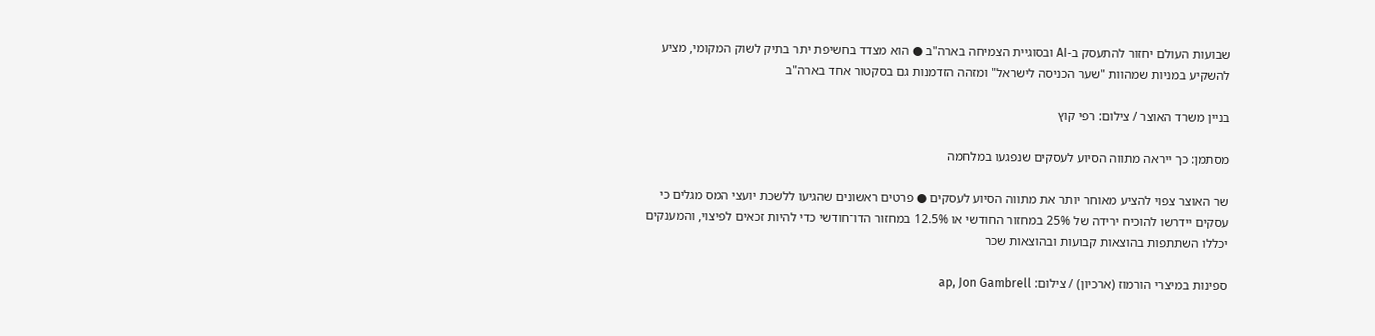שבועות העולם יחזור להתעסק ב-AI ובסוגיית הצמיחה בארה"ב ● הוא מצדד בחשיפת יתר בתיק לשוק המקומי, מציע להשקיע במניות שמהוות "שער הכניסה לישראל" ומזהה הזדמנות גם בסקטור אחד בארה"ב

בניין משרד האוצר / צילום: רפי קוץ

מסתמן: כך ייראה מתווה הסיוע לעסקים שנפגעו במלחמה

שר האוצר צפוי להציע מאוחר יותר את מתווה הסיוע לעסקים ● פרטים ראשונים שהגיעו ללשכת יועצי המס מגלים כי עסקים יידרשו להוכיח ירידה של 25% במחזור החודשי או 12.5% במחזור הדו־חודשי כדי להיות זכאים לפיצוי, והמענקים יכללו השתתפות בהוצאות קבועות ובהוצאות שכר

ספינות במיצרי הורמוז (ארכיון) / צילום: ap, Jon Gambrell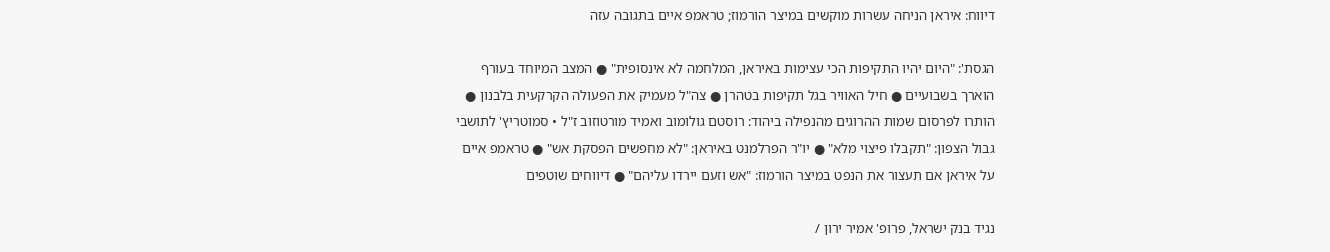דיווח: איראן הניחה עשרות מוקשים במיצר הורמוז; טראמפ איים בתגובה עזה

הגסת': "היום יהיו התקיפות הכי עצימות באיראן, המלחמה לא אינסופית" ● המצב המיוחד בעורף הוארך בשבועיים ● חיל האוויר בגל תקיפות בטהרן ● צה"ל מעמיק את הפעולה הקרקעית בלבנון ● הותרו לפרסום שמות ההרוגים מהנפילה ביהוד: רוסטם גולומוב ואמיד מורטוזוב ז"ל • סמוטריץ' לתושבי גבול הצפון: "תקבלו פיצוי מלא" ● יו"ר הפרלמנט באיראן: "לא מחפשים הפסקת אש" ● טראמפ איים על איראן אם תעצור את הנפט במיצר הורמוז: "אש וזעם יירדו עליהם" ● דיווחים שוטפים

נגיד בנק ישראל, פרופ' אמיר ירון /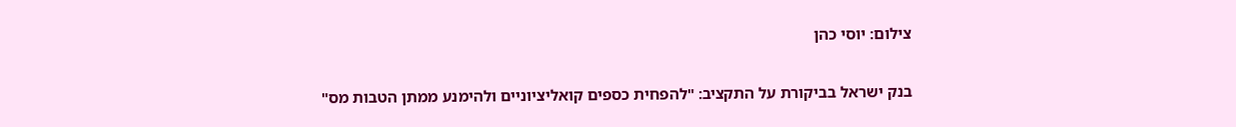צילום: יוסי כהן

בנק ישראל בביקורת על התקציב: "להפחית כספים קואליציוניים ולהימנע ממתן הטבות מס"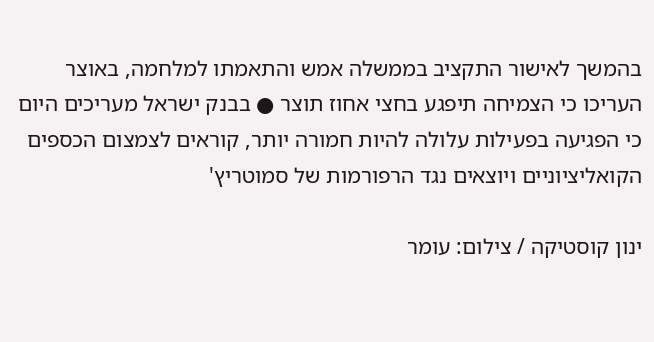בהמשך לאישור התקציב בממשלה אמש והתאמתו למלחמה, באוצר העריכו כי הצמיחה תיפגע בחצי אחוז תוצר ● בבנק ישראל מעריכים היום כי הפגיעה בפעילות עלולה להיות חמורה יותר, קוראים לצמצום הכספים הקואליציוניים ויוצאים נגד הרפורמות של סמוטריץ'

ינון קוסטיקה / צילום: עומר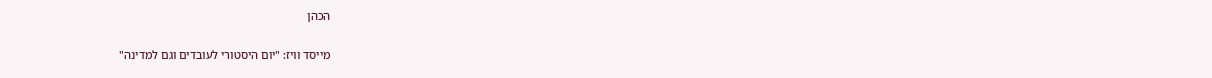הכהן

מייסד וויז: "יום היסטורי לעובדים וגם למדינה"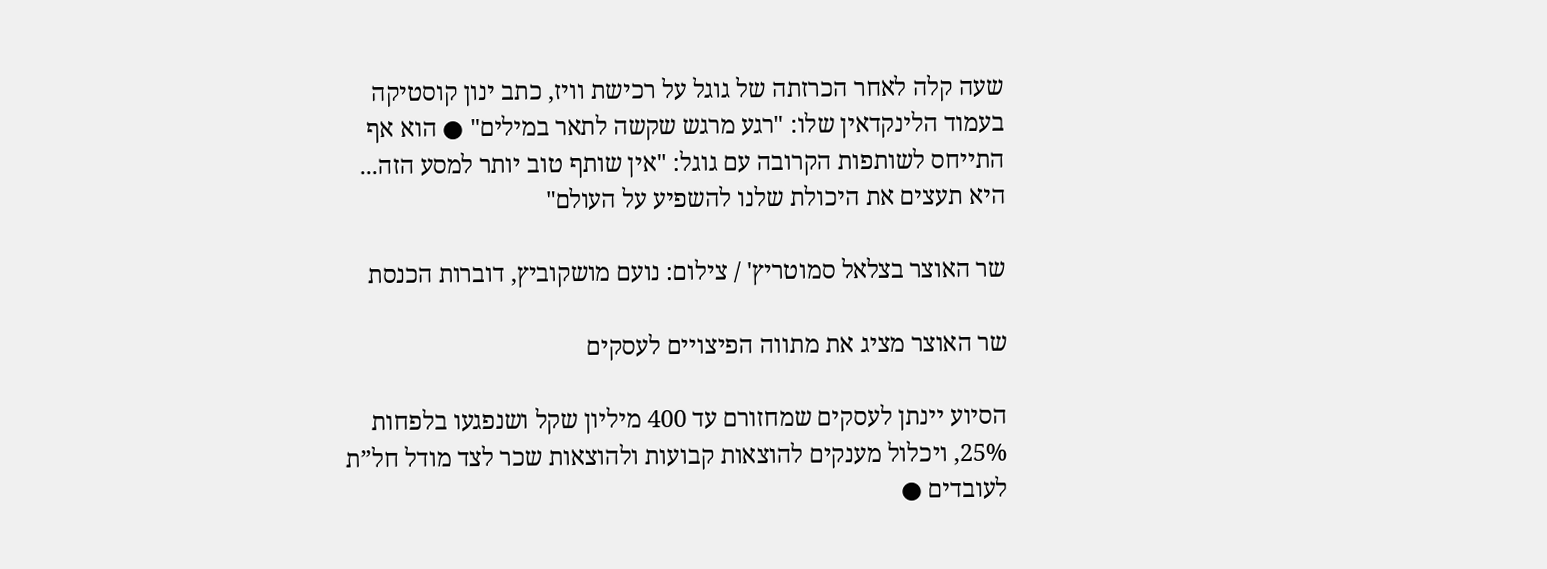שעה קלה לאחר הכרזתה של גוגל על רכישת וויז, כתב ינון קוסטיקה בעמוד הלינקדאין שלו: "רגע מרגש שקשה לתאר במילים" ● הוא אף התייחס לשותפות הקרובה עם גוגל: "אין שותף טוב יותר למסע הזה... היא תעצים את היכולת שלנו להשפיע על העולם"

שר האוצר בצלאל סמוטריץ' / צילום: נועם מושקוביץ, דוברות הכנסת

שר האוצר מציג את מתווה הפיצויים לעסקים

הסיוע יינתן לעסקים שמחזורם עד 400 מיליון שקל ושנפגעו בלפחות 25%, ויכלול מענקים להוצאות קבועות ולהוצאות שכר לצד מודל חל”ת לעובדים ●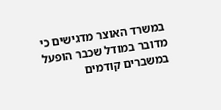במשרד האוצר מדגישים כי מדובר במודל שכבר הופעל במשברים קודמים